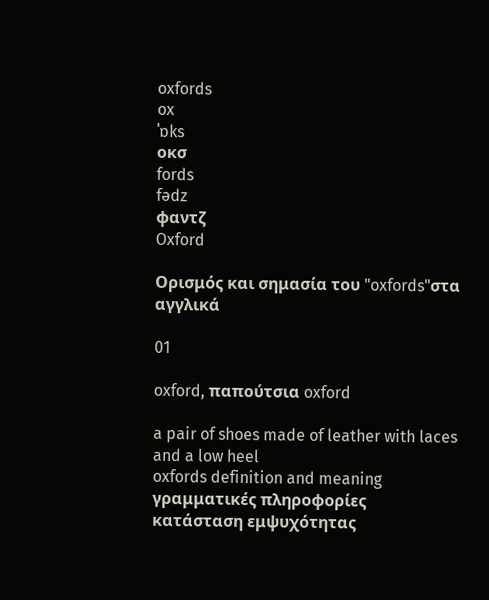oxfords
ox
ˈɒks
οκσ
fords
fədz
φαντζ
Oxford

Ορισμός και σημασία του "oxfords"στα αγγλικά

01

oxford, παπούτσια oxford

a pair of shoes made of leather with laces and a low heel
oxfords definition and meaning
γραμματικές πληροφορίες
κατάσταση εμψυχότητας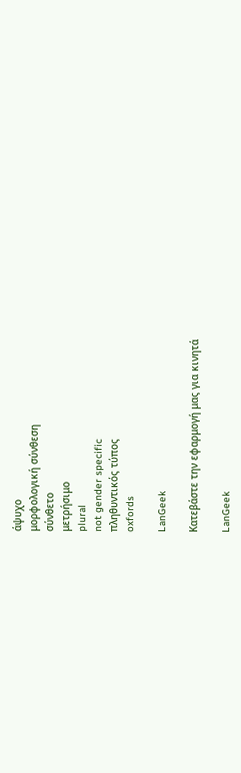άψυχο
μορφολογική σύνθεση
σύνθετο
μετρήσιμο
plural
not gender specific
πληθυντικός τύπος
oxfords

LanGeek

Κατεβάστε την εφαρμογή μας για κινητά

LanGeek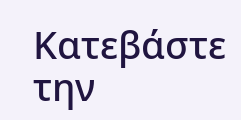Κατεβάστε την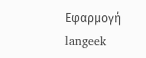Εφαρμογή
langeek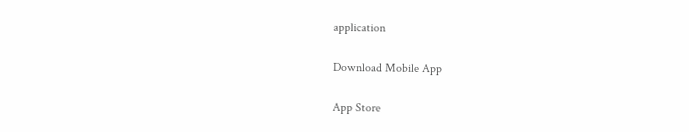application

Download Mobile App

App Store